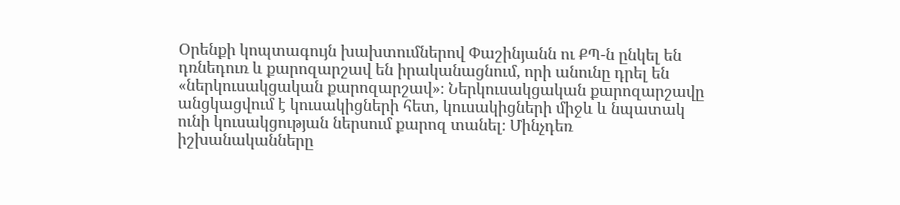Օրենքի կոպտագույն խախտումներով Փաշինյանն ու ՔՊ-ն ընկել են դռնեդուռ և քարոզարշավ են իրականացնում, որի անունը դրել են «ներկուսակցական քարոզարշավ»։ Ներկուսակցական քարոզարշավը անցկացվում է կուսակիցների հետ, կուսակիցների միջև և նպատակ ունի կուսակցության ներսում քարոզ տանել։ Մինչդեռ իշխանականները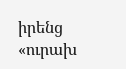իրենց «ուրախ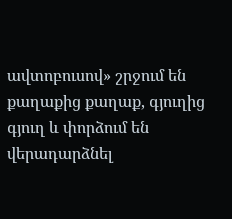ավտոբուսով» շրջում են քաղաքից քաղաք, գյուղից գյուղ և փորձում են վերադարձնել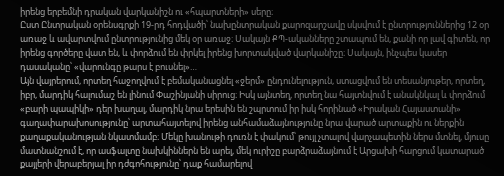իրենց երբեմնի դրական վարկանիշն ու «հպարտների» սերը։
Ըստ Ընտրական օրենսգրքի 19-րդ հոդվածի՝ նախընտրական քարոզարշավը սկսվում է ընտրություններից 12 օր առաջ և ավարտվում ընտրությունից մեկ օր առաջ։ Սակայն ՔՊ-ականները շտապում են, քանի որ լավ գիտեն, որ իրենց գործերը վատ են, և փորձում են փրկել իրենց խորտակված վարկանիշը։ Սակայն, ինչպես կասեր դասականը՝ «վարունգը թարս է բուսնել»…
Այն վայրերում, որտեղ հաջողվում է բեմականացնել «ջերմ» ընդունելություն, ստացվում են տեսանյութեր, որտեղ, իբր, մարդիկ հալումաշ են լինում Փաշինյանի սիրուց։ Իսկ այնտեղ, որտեղ նա հայտնվում է անակնկալ և փորձում «բարի պապիկի» դեր խաղալ, մարդիկ նրա երեսին են շպրտում իր իսկ հորինած «Իրական Հայաստանի» գաղափարախոսությունը՝ արտահայտելով իրենց անհամաձայնությունը նրա վարած արտաքին ու ներքին քաղաքականության նկատմամբ։ Մեկը խանութի դուռն է փակում՝ թույլ չտալով վարչապետին ներս մտնել, մյուսը մատնանշում է, որ ասֆալտը նախկիններն են արել, մեկ ուրիշը բարձրաձայնում է Արցախի հարցում կատարած քայլերի վերաբերյալ իր դժգոհությունը՝ դաք համարելով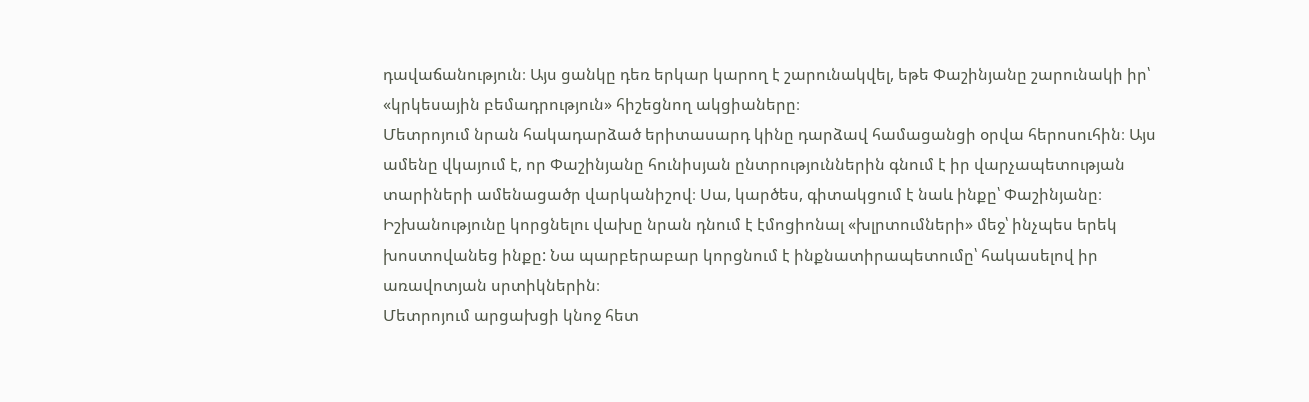դավաճանություն։ Այս ցանկը դեռ երկար կարող է շարունակվել, եթե Փաշինյանը շարունակի իր՝ «կրկեսային բեմադրություն» հիշեցնող ակցիաները։
Մետրոյում նրան հակադարձած երիտասարդ կինը դարձավ համացանցի օրվա հերոսուհին։ Այս ամենը վկայում է, որ Փաշինյանը հունիսյան ընտրություններին գնում է իր վարչապետության տարիների ամենացածր վարկանիշով։ Սա, կարծես, գիտակցում է նաև ինքը՝ Փաշինյանը։ Իշխանությունը կորցնելու վախը նրան դնում է էմոցիոնալ «խլրտումների» մեջ՝ ինչպես երեկ խոստովանեց ինքը: Նա պարբերաբար կորցնում է ինքնատիրապետումը՝ հակասելով իր առավոտյան սրտիկներին։
Մետրոյում արցախցի կնոջ հետ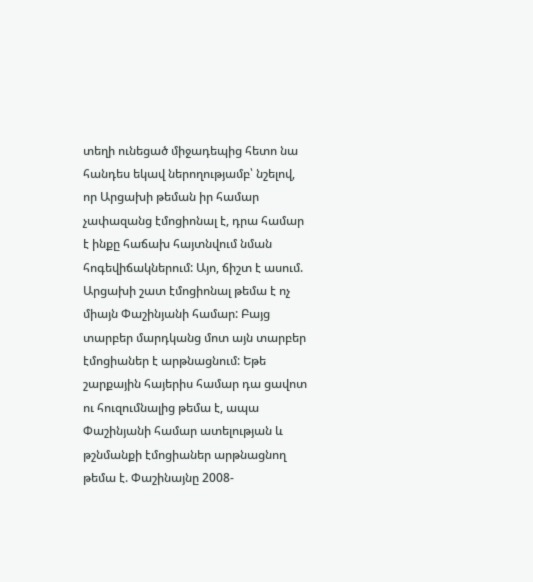տեղի ունեցած միջադեպից հետո նա հանդես եկավ ներողությամբ՝ նշելով, որ Արցախի թեման իր համար չափազանց էմոցիոնալ է, դրա համար է ինքը հաճախ հայտնվում նման հոգեվիճակներում: Այո, ճիշտ է ասում. Արցախի շատ էմոցիոնալ թեմա է ոչ միայն Փաշինյանի համար: Բայց տարբեր մարդկանց մոտ այն տարբեր էմոցիաներ է արթնացնում: Եթե շարքային հայերիս համար դա ցավոտ ու հուզումնալից թեմա է, ապա Փաշինյանի համար ատելության և թշնմանքի էմոցիաներ արթնացնող թեմա է. Փաշինայնը 2008-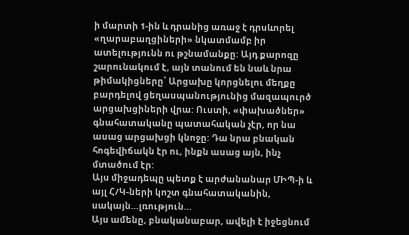ի մարտի 1-ին և դրանից առաջ է դրսևորել «ղարաբաղցիների» նկատմամբ իր ատելությունն ու թշնամանքը: Այդ քարոզը շարունակում է, այն տանում են նաև նրա թիմակիցները՝ Արցախը կորցնելու մեղքը բարդելով ցեղասպանությունից մազապուրծ արցախցիների վրա: Ուստի, «փախածներ» գնահատականը պատահական չէր, որ նա ասաց արցախցի կնոջը: Դա նրա բնական հոգեվիճակն էր ու, ինքն ասաց այն, ինչ մտածում էր:
Այս միջադեպը պետք է արժանանար ՄԻՊ-ի և այլ Հ/Կ-ների կոշտ գնահատականին, սակայն…լռություն…
Այս ամենը, բնականաբար, ավելի է իջեցնում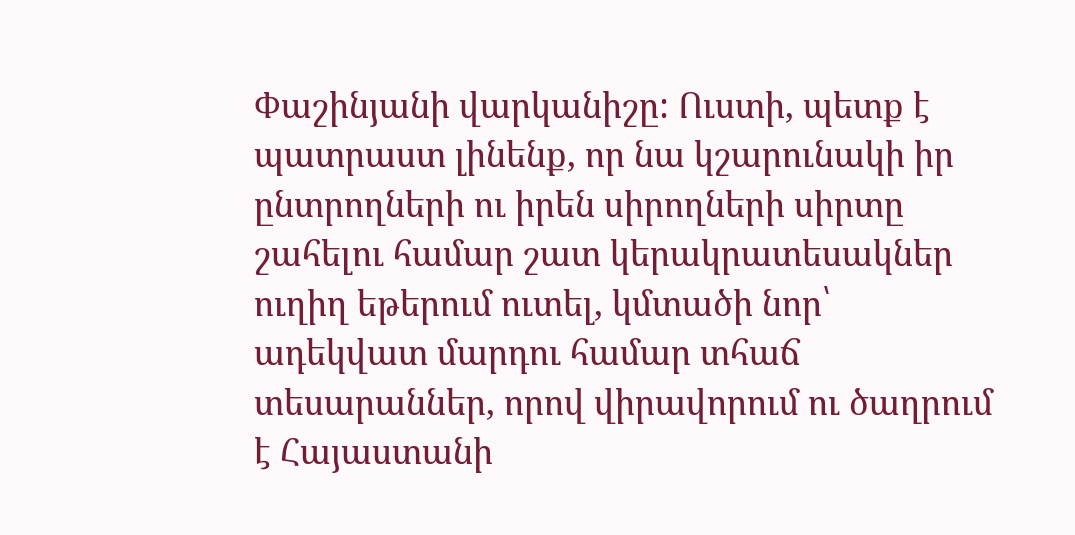Փաշինյանի վարկանիշը: Ուստի, պետք է պատրաստ լինենք, որ նա կշարունակի իր ընտրողների ու իրեն սիրողների սիրտը շահելու համար շատ կերակրատեսակներ ուղիղ եթերում ուտել, կմտածի նոր՝ ադեկվատ մարդու համար տհաճ տեսարաններ, որով վիրավորում ու ծաղրում է Հայաստանի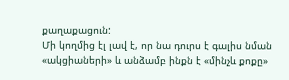քաղաքացուն:
Մի կողմից էլ լավ է, որ նա դուրս է գալիս նման «ակցիաների» և անձամբ ինքն է «մինչև քոքը»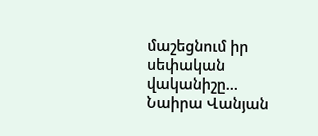մաշեցնում իր սեփական վականիշը…
Նաիրա Վանյան